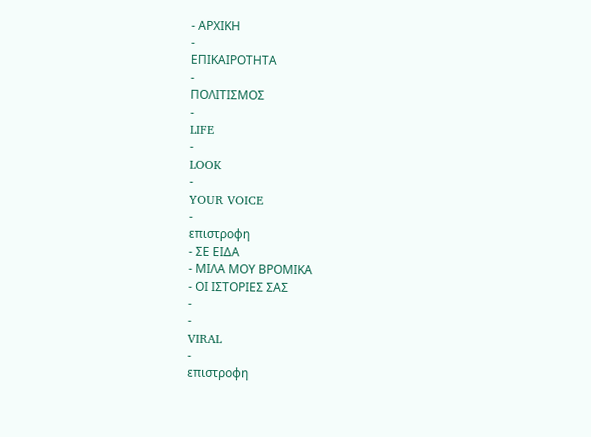- ΑΡΧΙΚΗ
-
ΕΠΙΚΑΙΡΟΤΗΤΑ
-
ΠΟΛΙΤΙΣΜΟΣ
-
LIFE
-
LOOK
-
YOUR VOICE
-
επιστροφη
- ΣΕ ΕΙΔΑ
- ΜΙΛΑ ΜΟΥ ΒΡΟΜΙΚΑ
- ΟΙ ΙΣΤΟΡΙΕΣ ΣΑΣ
-
-
VIRAL
-
επιστροφη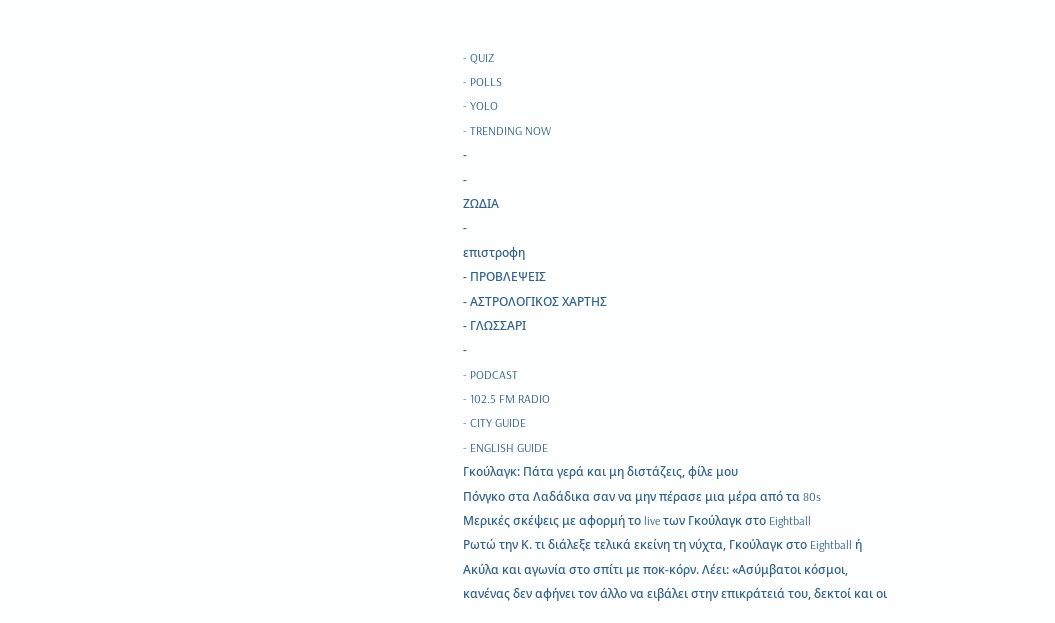- QUIZ
- POLLS
- YOLO
- TRENDING NOW
-
-
ΖΩΔΙΑ
-
επιστροφη
- ΠΡΟΒΛΕΨΕΙΣ
- ΑΣΤΡΟΛΟΓΙΚΟΣ ΧΑΡΤΗΣ
- ΓΛΩΣΣΑΡΙ
-
- PODCAST
- 102.5 FM RADIO
- CITY GUIDE
- ENGLISH GUIDE
Γκούλαγκ: Πάτα γερά και μη διστάζεις, φίλε μου
Πόνγκο στα Λαδάδικα σαν να μην πέρασε μια μέρα από τα 80s
Μερικές σκέψεις με αφορμή το live των Γκούλαγκ στο Eightball
Ρωτώ την Κ. τι διάλεξε τελικά εκείνη τη νύχτα, Γκούλαγκ στο Eightball ή Ακύλα και αγωνία στο σπίτι με ποκ-κόρν. Λέει: «Ασύμβατοι κόσμοι, κανένας δεν αφήνει τον άλλο να ειβάλει στην επικράτειά του, δεκτοί και οι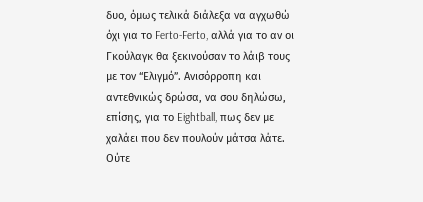δυο, όμως τελικά διάλεξα να αγχωθώ όχι για το Ferto-Ferto, αλλά για το αν οι Γκούλαγκ θα ξεκινούσαν το λάιβ τους με τον “Ελιγμό”. Ανισόρροπη και αντεθνικώς δρώσα, να σου δηλώσω, επίσης, για το Eightball, πως δεν με χαλάει που δεν πουλούν μάτσα λάτε. Ούτε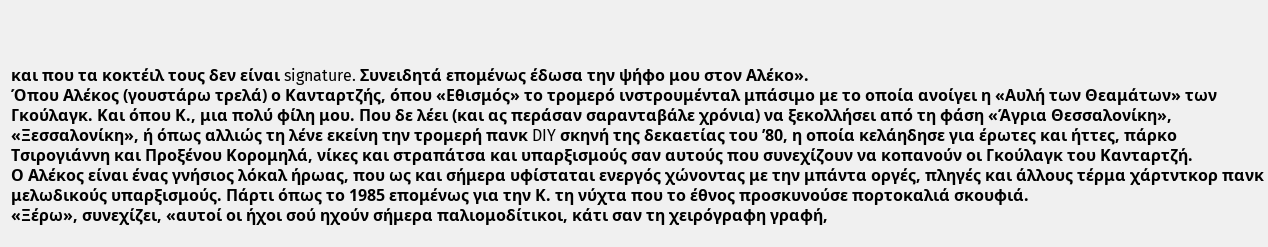και που τα κοκτέιλ τους δεν είναι signature. Συνειδητά επομένως έδωσα την ψήφο μου στον Αλέκο».
Όπου Αλέκος (γουστάρω τρελά) ο Κανταρτζής, όπου «Εθισμός» το τρομερό ινστρουμένταλ μπάσιμο με το οποία ανοίγει η «Αυλή των Θεαμάτων» των Γκούλαγκ. Και όπου Κ., μια πολύ φίλη μου. Που δε λέει (και ας περάσαν σαρανταβάλε χρόνια) να ξεκολλήσει από τη φάση «Άγρια Θεσσαλονίκη», «Ξεσσαλονίκη», ή όπως αλλιώς τη λένε εκείνη την τρομερή πανκ DIY σκηνή της δεκαετίας του ’80, η οποία κελάηδησε για έρωτες και ήττες, πάρκο Τσιρογιάννη και Προξένου Κορομηλά, νίκες και στραπάτσα και υπαρξισμούς σαν αυτούς που συνεχίζουν να κοπανούν οι Γκούλαγκ του Κανταρτζή.
Ο Αλέκος είναι ένας γνήσιος λόκαλ ήρωας, που ως και σήμερα υφίσταται ενεργός χώνοντας με την μπάντα οργές, πληγές και άλλους τέρμα χάρτντκορ πανκ μελωδικούς υπαρξισμούς. Πάρτι όπως το 1985 επομένως για την Κ. τη νύχτα που το έθνος προσκυνούσε πορτοκαλιά σκουφιά.
«Ξέρω», συνεχίζει, «αυτοί οι ήχοι σού ηχούν σήμερα παλιομοδίτικοι, κάτι σαν τη χειρόγραφη γραφή,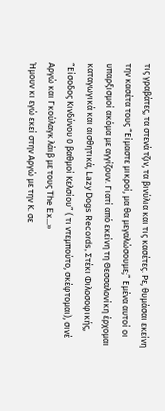τις γραβάτες, τα στενά τζιν, τα βινύλια και τις κασέτες. Ρε, θυμάσαι εκείνη την κασέτα τους “Είμαστε μικροί, μα θα μεγαλώσουμε;” Εμένα αυτοί οι υπαρξισμοί ακόμα με αγγίζουν. Γιατί από εκείνη τη Θεσσαλονίκη έρχομαι καταγωγικά και αισθητικά, Lazy Dogs Records, Στέκι Φιλοσοφικής, “Είσοδος Κινδύνου 0 βαθμοί Κελσίου” ( τι ντεμπούτο, σκέφτομαι), σινέ Αργώ και Γκούλαγκ λάιβ με τους The Ex…»
Ήμουν κι εγώ εκεί στην Αργώ με την Κ. σε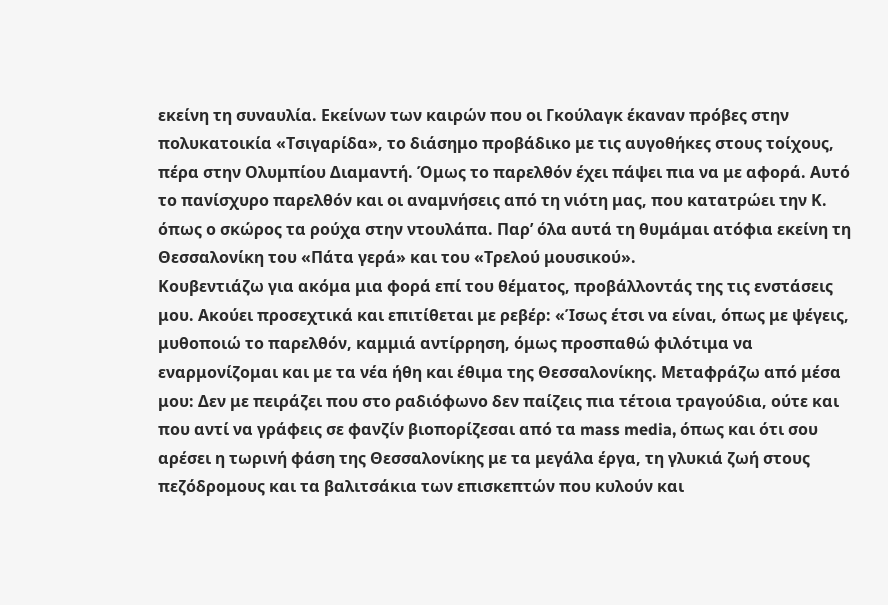εκείνη τη συναυλία. Εκείνων των καιρών που οι Γκούλαγκ έκαναν πρόβες στην πολυκατοικία «Τσιγαρίδα», το διάσημο προβάδικο με τις αυγοθήκες στους τοίχους, πέρα στην Ολυμπίου Διαμαντή. Όμως το παρελθόν έχει πάψει πια να με αφορά. Αυτό το πανίσχυρο παρελθόν και οι αναμνήσεις από τη νιότη μας, που κατατρώει την Κ. όπως ο σκώρος τα ρούχα στην ντουλάπα. Παρ’ όλα αυτά τη θυμάμαι ατόφια εκείνη τη Θεσσαλονίκη του «Πάτα γερά» και του «Τρελού μουσικού».
Κουβεντιάζω για ακόμα μια φορά επί του θέματος, προβάλλοντάς της τις ενστάσεις μου. Ακούει προσεχτικά και επιτίθεται με ρεβέρ: «Ίσως έτσι να είναι, όπως με ψέγεις, μυθοποιώ το παρελθόν, καμμιά αντίρρηση, όμως προσπαθώ φιλότιμα να εναρμονίζομαι και με τα νέα ήθη και έθιμα της Θεσσαλονίκης. Μεταφράζω από μέσα μου: Δεν με πειράζει που στο ραδιόφωνο δεν παίζεις πια τέτοια τραγούδια, ούτε και που αντί να γράφεις σε φανζίν βιοπορίζεσαι από τα mass media, όπως και ότι σου αρέσει η τωρινή φάση της Θεσσαλονίκης με τα μεγάλα έργα, τη γλυκιά ζωή στους πεζόδρομους και τα βαλιτσάκια των επισκεπτών που κυλούν και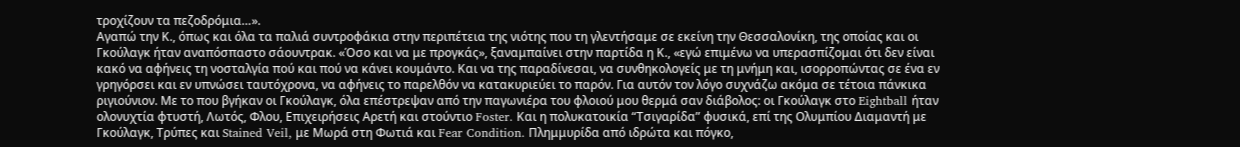τροχίζουν τα πεζοδρόμια…».
Αγαπώ την Κ., όπως και όλα τα παλιά συντροφάκια στην περιπέτεια της νιότης που τη γλεντήσαμε σε εκείνη την Θεσσαλονίκη, της οποίας και οι Γκούλαγκ ήταν αναπόσπαστο σάουντρακ. «Όσο και να με προγκάς», ξαναμπαίνει στην παρτίδα η Κ., «εγώ επιμένω να υπερασπίζομαι ότι δεν είναι κακό να αφήνεις τη νοσταλγία πού και πού να κάνει κουμάντο. Και να της παραδίνεσαι, να συνθηκολογείς με τη μνήμη και, ισορροπώντας σε ένα εν γρηγόρσει και εν υπνώσει ταυτόχρονα, να αφήνεις το παρελθόν να κατακυριεύει το παρόν. Για αυτόν τον λόγο συχνάζω ακόμα σε τέτοια πάνκικα ριγιούνιον. Με το που βγήκαν οι Γκούλαγκ, όλα επέστρεψαν από την παγωνιέρα του φλοιού μου θερμά σαν διάβολος: οι Γκούλαγκ στο Eightball ήταν ολονυχτία φτυστή, Λωτός, Φλου, Επιχειρήσεις Αρετή και στούντιο Foster. Και η πολυκατοικία “Τσιγαρίδα” φυσικά, επί της Ολυμπίου Διαμαντή με Γκούλαγκ, Τρύπες και Stained Veil, με Μωρά στη Φωτιά και Fear Condition. Πλημμυρίδα από ιδρώτα και πόγκο,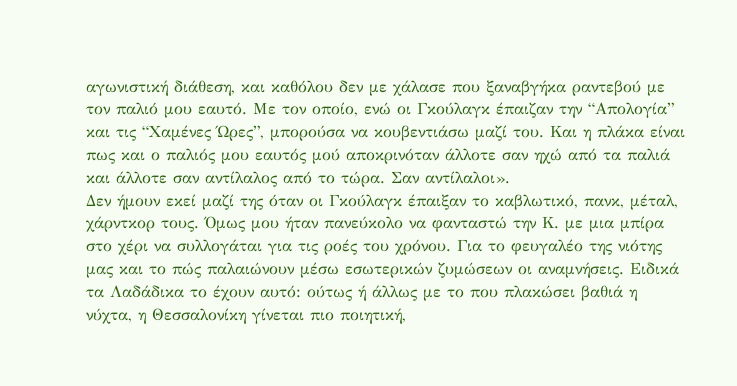αγωνιστική διάθεση, και καθόλου δεν με χάλασε που ξαναβγήκα ραντεβού με τον παλιό μου εαυτό. Με τον οποίο, ενώ οι Γκούλαγκ έπαιζαν την “Απολογία” και τις “Χαμένες Ώρες”, μπορούσα να κουβεντιάσω μαζί του. Και η πλάκα είναι πως και ο παλιός μου εαυτός μού αποκρινόταν άλλοτε σαν ηχώ από τα παλιά και άλλοτε σαν αντίλαλος από το τώρα. Σαν αντίλαλοι».
Δεν ήμουν εκεί μαζί της όταν οι Γκούλαγκ έπαιξαν το καβλωτικό, πανκ, μέταλ, χάρντκορ τους. Όμως μου ήταν πανεύκολο να φανταστώ την Κ. με μια μπίρα στο χέρι να συλλογάται για τις ροές του χρόνου. Για το φευγαλέο της νιότης μας και το πώς παλαιώνουν μέσω εσωτερικών ζυμώσεων οι αναμνήσεις. Ειδικά τα Λαδάδικα το έχουν αυτό: ούτως ή άλλως με το που πλακώσει βαθιά η νύχτα, η Θεσσαλονίκη γίνεται πιο ποιητική,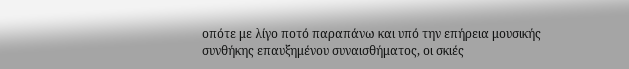οπότε με λίγο ποτό παραπάνω και υπό την επήρεια μουσικής συνθήκης επαυξημένου συναισθήματος, οι σκιές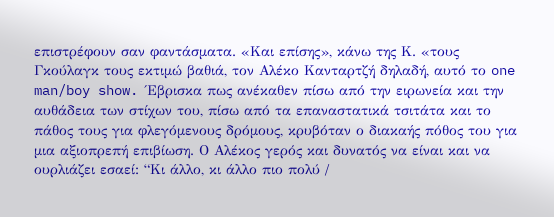επιστρέφουν σαν φαντάσματα. «Και επίσης», κάνω της Κ. «τους Γκούλαγκ τους εκτιμώ βαθιά, τον Αλέκο Κανταρτζή δηλαδή, αυτό το one man/boy show. Έβρισκα πως ανέκαθεν πίσω από την ειρωνεία και την αυθάδεια των στίχων του, πίσω από τα επαναστατικά τσιτάτα και το πάθος τους για φλεγόμενους δρόμους, κρυβόταν ο διακαής πόθος του για μια αξιοπρεπή επιβίωση. Ο Αλέκος γερός και δυνατός να είναι και να ουρλιάζει εσαεί: “Κι άλλο, κι άλλο πιο πολύ /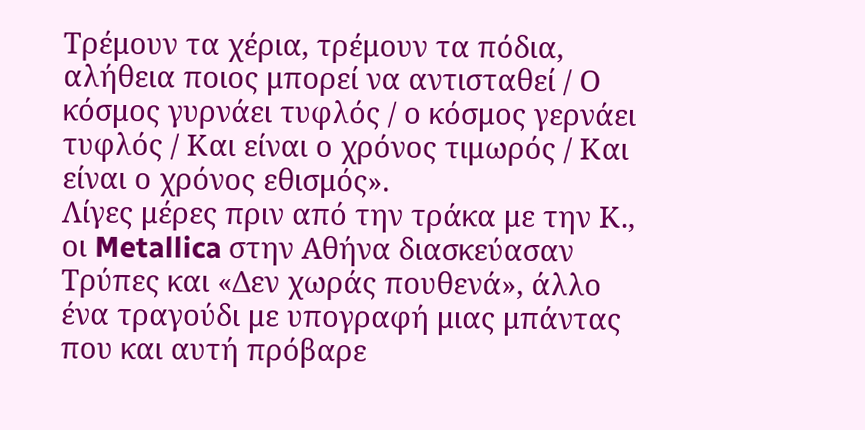Τρέμουν τα χέρια, τρέμουν τα πόδια, αλήθεια ποιος μπορεί να αντισταθεί / Ο κόσμος γυρνάει τυφλός / ο κόσμος γερνάει τυφλός / Και είναι ο χρόνος τιμωρός / Και είναι ο χρόνος εθισμός».
Λίγες μέρες πριν από την τράκα με την Κ., οι Metallica στην Αθήνα διασκεύασαν Τρύπες και «Δεν χωράς πουθενά», άλλο ένα τραγούδι με υπογραφή μιας μπάντας που και αυτή πρόβαρε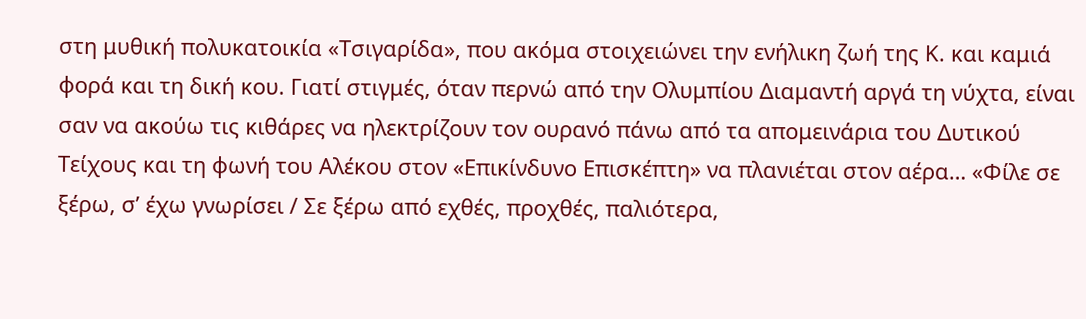στη μυθική πολυκατοικία «Τσιγαρίδα», που ακόμα στοιχειώνει την ενήλικη ζωή της Κ. και καμιά φορά και τη δική κου. Γιατί στιγμές, όταν περνώ από την Ολυμπίου Διαμαντή αργά τη νύχτα, είναι σαν να ακούω τις κιθάρες να ηλεκτρίζουν τον ουρανό πάνω από τα απομεινάρια του Δυτικού Τείχους και τη φωνή του Αλέκου στον «Επικίνδυνο Επισκέπτη» να πλανιέται στον αέρα… «Φίλε σε ξέρω, σ’ έχω γνωρίσει / Σε ξέρω από εχθές, προχθές, παλιότερα,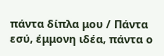πάντα δίπλα μου / Πάντα εσύ, έμμονη ιδέα, πάντα ο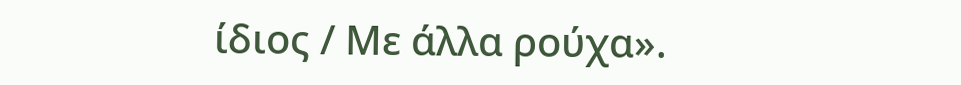ίδιος / Με άλλα ρούχα».